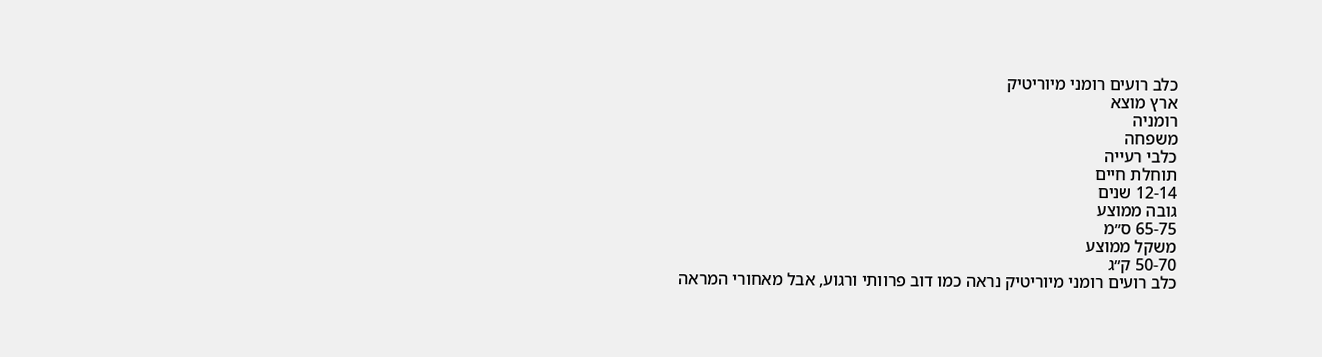כלב רועים רומני מיוריטיק
ארץ מוצא
רומניה
משפחה
כלבי רעייה
תוחלת חיים
12-14 שנים
גובה ממוצע
65-75 ס״מ
משקל ממוצע
50-70 ק״ג
כלב רועים רומני מיוריטיק נראה כמו דוב פרוותי ורגוע, אבל מאחורי המראה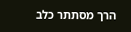הרך מסתתר כלב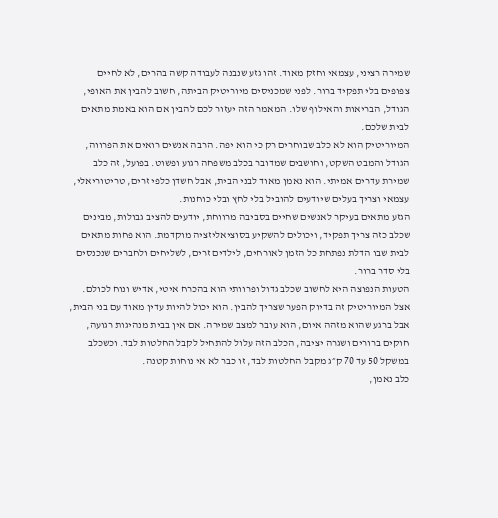שמירה רציני, עצמאי וחזק מאוד. זהו גזע שנבנה לעבודה קשה בהרים, לא לחיים צפופים בלי תפקיד ברור. לפני שמכניסים מיוריטיק הביתה, חשוב להבין את האופי, הגודל, הבריאות והאילוף שלו. המאמר הזה יעזור לכם להבין אם הוא באמת מתאים לבית שלכם.
המיוריטיק הוא לא כלב שבוחרים רק כי הוא יפה. הרבה אנשים רואים את הפרווה, הגודל והמבט השקט, וחושבים שמדובר בכלב משפחה רגוע ופשוט. בפועל, זה כלב שמירת עדרים אמיתי. הוא נאמן מאוד לבני הבית, אבל חשדן כלפי זרים, טריטוריאלי, עצמאי וצריך בעלים שיודעים להוביל בלי לחץ ובלי כוחנות.
הגזע מתאים בעיקר לאנשים שחיים בסביבה מרווחת, יודעים להציב גבולות, מבינים שכלב כזה צריך תפקיד, ויכולים להשקיע בסוציאליזציה מוקדמת. הוא פחות מתאים לבית שבו הדלת נפתחת כל הזמן לאורחים, לילדים זרים, לשליחים ולחברים שנכנסים בלי סדר ברור.
הטעות הנפוצה היא לחשוב שכלב גדול ופרוותי הוא בהכרח איטי, אדיש ונוח לכולם. אצל המיוריטיק זה בדיוק הפער שצריך להבין. הוא יכול להיות עדין מאוד עם בני הבית, אבל ברגע שהוא מזהה איום, הוא עובר למצב שמירה. אם אין בבית מנהיגות רגועה, חוקים ברורים ושגרה יציבה, הכלב הזה עלול להתחיל לקבל החלטות לבד. וכשכלב במשקל 50 עד 70 ק״ג מקבל החלטות לבד, זו כבר לא אי נוחות קטנה.
כלב נאמן,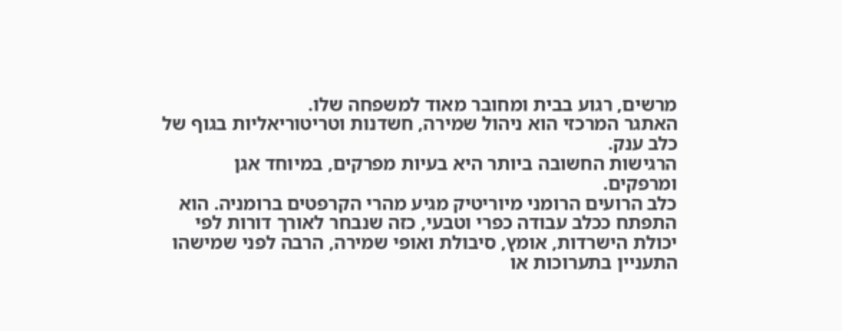מרשים, רגוע בבית ומחובר מאוד למשפחה שלו.
האתגר המרכזי הוא ניהול שמירה, חשדנות וטריטוריאליות בגוף של כלב ענק.
הרגישות החשובה ביותר היא בעיות מפרקים, במיוחד אגן ומרפקים.
כלב הרועים הרומני מיוריטיק מגיע מהרי הקרפטים ברומניה. הוא התפתח ככלב עבודה כפרי וטבעי, כזה שנבחר לאורך דורות לפי יכולת הישרדות, אומץ, סיבולת ואופי שמירה, הרבה לפני שמישהו התעניין בתערוכות או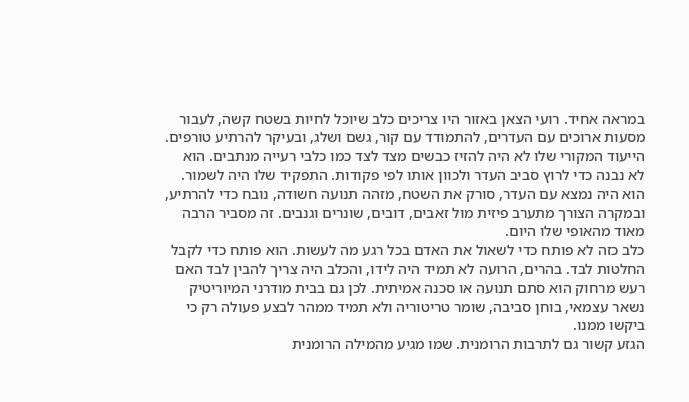במראה אחיד. רועי הצאן באזור היו צריכים כלב שיוכל לחיות בשטח קשה, לעבור מסעות ארוכים עם העדרים, להתמודד עם קור, גשם ושלג, ובעיקר להרתיע טורפים.
הייעוד המקורי שלו לא היה להזיז כבשים מצד לצד כמו כלבי רעייה מנתבים. הוא לא נבנה כדי לרוץ סביב העדר ולכוון אותו לפי פקודות. התפקיד שלו היה לשמור. הוא היה נמצא עם העדר, סורק את השטח, מזהה תנועה חשודה, נובח כדי להרתיע, ובמקרה הצורך מתערב פיזית מול זאבים, דובים, שונרים וגנבים. זה מסביר הרבה מאוד מהאופי שלו היום.
כלב כזה לא פותח כדי לשאול את האדם בכל רגע מה לעשות. הוא פותח כדי לקבל החלטות לבד. בהרים, הרועה לא תמיד היה לידו, והכלב היה צריך להבין לבד האם רעש מרחוק הוא סתם תנועה או סכנה אמיתית. לכן גם בבית מודרני המיוריטיק נשאר עצמאי, בוחן סביבה, שומר טריטוריה ולא תמיד ממהר לבצע פעולה רק כי ביקשו ממנו.
הגזע קשור גם לתרבות הרומנית. שמו מגיע מהמילה הרומנית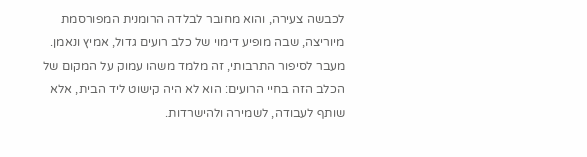לכבשה צעירה, והוא מחובר לבלדה הרומנית המפורסמת מיוריצה, שבה מופיע דימוי של כלב רועים גדול, אמיץ ונאמן. מעבר לסיפור התרבותי, זה מלמד משהו עמוק על המקום של הכלב הזה בחיי הרועים: הוא לא היה קישוט ליד הבית, אלא שותף לעבודה, לשמירה ולהישרדות.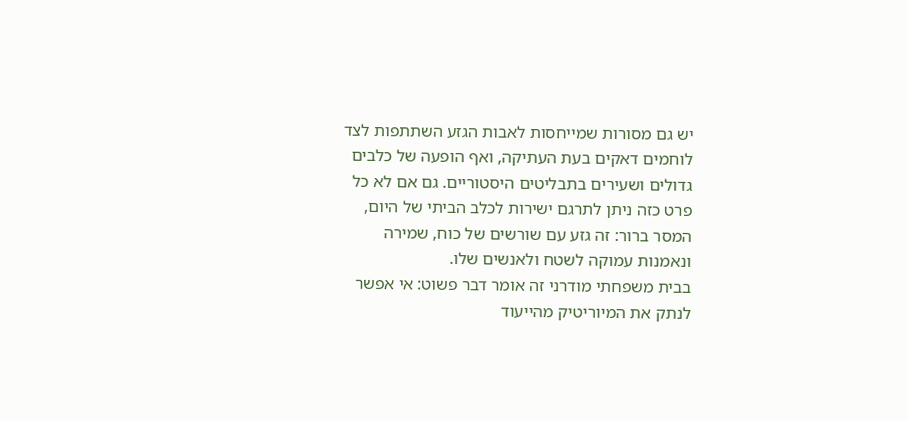יש גם מסורות שמייחסות לאבות הגזע השתתפות לצד לוחמים דאקים בעת העתיקה, ואף הופעה של כלבים גדולים ושעירים בתבליטים היסטוריים. גם אם לא כל פרט כזה ניתן לתרגם ישירות לכלב הביתי של היום, המסר ברור: זה גזע עם שורשים של כוח, שמירה ונאמנות עמוקה לשטח ולאנשים שלו.
בבית משפחתי מודרני זה אומר דבר פשוט: אי אפשר לנתק את המיוריטיק מהייעוד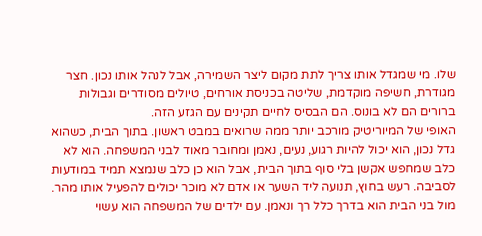שלו. מי שמגדל אותו צריך לתת מקום ליצר השמירה, אבל לנהל אותו נכון. חצר מגודרת, חשיפה מוקדמת, שליטה בכניסת אורחים, טיולים מסודרים וגבולות ברורים הם לא בונוס. הם הבסיס לחיים תקינים עם הגזע הזה.
האופי של המיוריטיק מורכב יותר ממה שרואים במבט ראשון. בתוך הבית, כשהוא גדל נכון, הוא יכול להיות רגוע, נעים, נאמן ומחובר מאוד לבני המשפחה. הוא לא כלב שמחפש אקשן בלי סוף בתוך הבית, אבל הוא כן כלב שנמצא תמיד במודעות לסביבה. רעש בחוץ, תנועה ליד השער או אדם לא מוכר יכולים להפעיל אותו מהר.
מול בני הבית הוא בדרך כלל רך ונאמן. עם ילדים של המשפחה הוא עשוי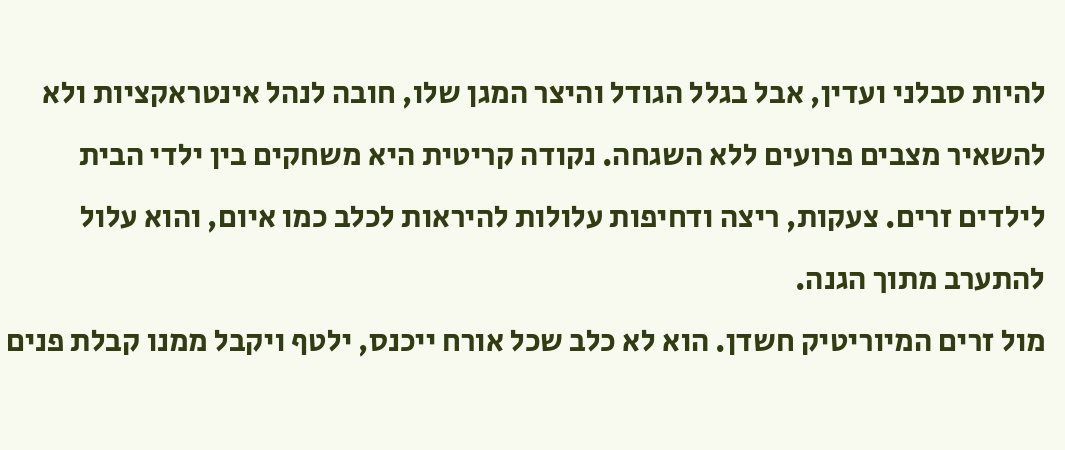להיות סבלני ועדין, אבל בגלל הגודל והיצר המגן שלו, חובה לנהל אינטראקציות ולא להשאיר מצבים פרועים ללא השגחה. נקודה קריטית היא משחקים בין ילדי הבית לילדים זרים. צעקות, ריצה ודחיפות עלולות להיראות לכלב כמו איום, והוא עלול להתערב מתוך הגנה.
מול זרים המיוריטיק חשדן. הוא לא כלב שכל אורח ייכנס, ילטף ויקבל ממנו קבלת פנים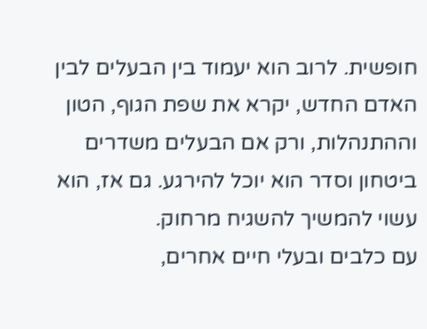חופשית. לרוב הוא יעמוד בין הבעלים לבין האדם החדש, יקרא את שפת הגוף, הטון וההתנהלות, ורק אם הבעלים משדרים ביטחון וסדר הוא יוכל להירגע. גם אז, הוא עשוי להמשיך להשגיח מרחוק.
עם כלבים ובעלי חיים אחרים,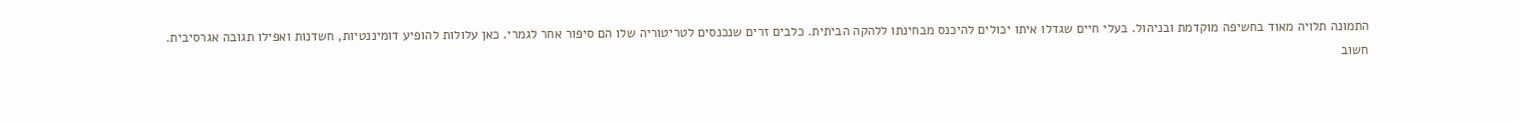התמונה תלויה מאוד בחשיפה מוקדמת ובניהול. בעלי חיים שגדלו איתו יכולים להיכנס מבחינתו ללהקה הביתית. כלבים זרים שנכנסים לטריטוריה שלו הם סיפור אחר לגמרי. כאן עלולות להופיע דומיננטיות, חשדנות ואפילו תגובה אגרסיבית.
חשוב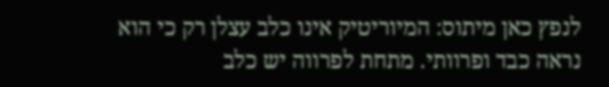לנפץ כאן מיתוס: המיוריטיק אינו כלב עצלן רק כי הוא נראה כבד ופרוותי. מתחת לפרווה יש כלב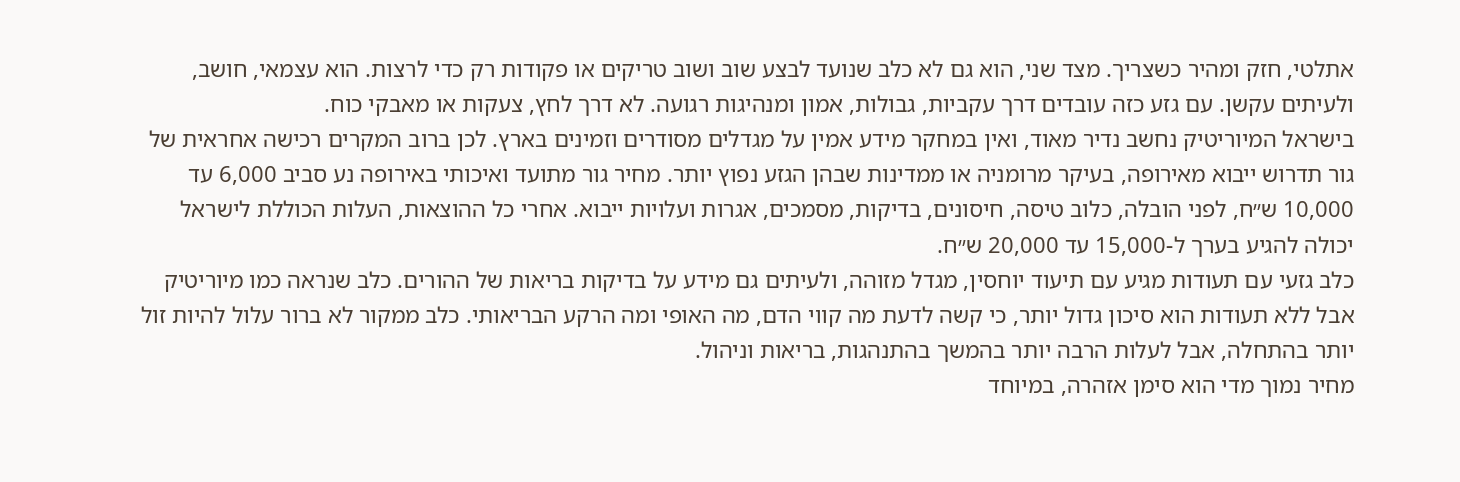אתלטי, חזק ומהיר כשצריך. מצד שני, הוא גם לא כלב שנועד לבצע שוב ושוב טריקים או פקודות רק כדי לרצות. הוא עצמאי, חושב, ולעיתים עקשן. עם גזע כזה עובדים דרך עקביות, גבולות, אמון ומנהיגות רגועה. לא דרך לחץ, צעקות או מאבקי כוח.
בישראל המיוריטיק נחשב נדיר מאוד, ואין במחקר מידע אמין על מגדלים מסודרים וזמינים בארץ. לכן ברוב המקרים רכישה אחראית של גור תדרוש ייבוא מאירופה, בעיקר מרומניה או ממדינות שבהן הגזע נפוץ יותר. מחיר גור מתועד ואיכותי באירופה נע סביב 6,000 עד 10,000 ש״ח, לפני הובלה, כלוב טיסה, חיסונים, בדיקות, מסמכים, אגרות ועלויות ייבוא. אחרי כל ההוצאות, העלות הכוללת לישראל יכולה להגיע בערך ל-15,000 עד 20,000 ש״ח.
כלב גזעי עם תעודות מגיע עם תיעוד יוחסין, מגדל מזוהה, ולעיתים גם מידע על בדיקות בריאות של ההורים. כלב שנראה כמו מיוריטיק אבל ללא תעודות הוא סיכון גדול יותר, כי קשה לדעת מה קווי הדם, מה האופי ומה הרקע הבריאותי. כלב ממקור לא ברור עלול להיות זול יותר בהתחלה, אבל לעלות הרבה יותר בהמשך בהתנהגות, בריאות וניהול.
מחיר נמוך מדי הוא סימן אזהרה, במיוחד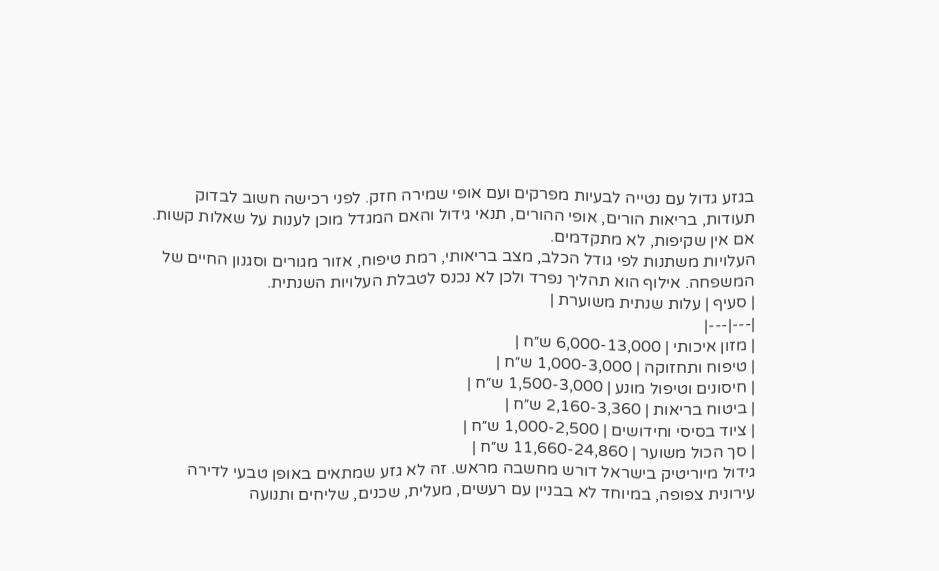בגזע גדול עם נטייה לבעיות מפרקים ועם אופי שמירה חזק. לפני רכישה חשוב לבדוק תעודות, בריאות הורים, אופי ההורים, תנאי גידול והאם המגדל מוכן לענות על שאלות קשות. אם אין שקיפות, לא מתקדמים.
העלויות משתנות לפי גודל הכלב, מצב בריאותי, רמת טיפוח, אזור מגורים וסגנון החיים של המשפחה. אילוף הוא תהליך נפרד ולכן לא נכנס לטבלת העלויות השנתית.
| סעיף | עלות שנתית משוערת |
|---|---|
| מזון איכותי | 6,000-13,000 ש״ח |
| טיפוח ותחזוקה | 1,000-3,000 ש״ח |
| חיסונים וטיפול מונע | 1,500-3,000 ש״ח |
| ביטוח בריאות | 2,160-3,360 ש״ח |
| ציוד בסיסי וחידושים | 1,000-2,500 ש״ח |
| סך הכול משוער | 11,660-24,860 ש״ח |
גידול מיוריטיק בישראל דורש מחשבה מראש. זה לא גזע שמתאים באופן טבעי לדירה עירונית צפופה, במיוחד לא בבניין עם רעשים, מעלית, שכנים, שליחים ותנועה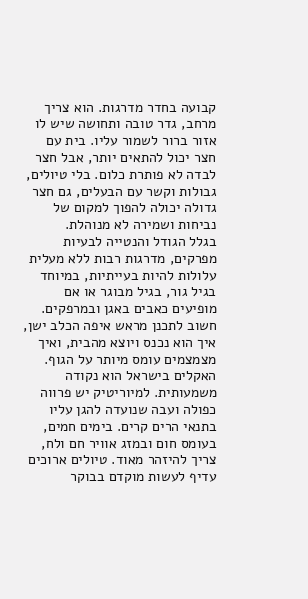קבועה בחדר מדרגות. הוא צריך מרחב, גדר טובה ותחושה שיש לו אזור ברור לשמור עליו. בית עם חצר יכול להתאים יותר, אבל חצר לבדה לא פותרת כלום. בלי טיולים, גבולות וקשר עם הבעלים, גם חצר גדולה יכולה להפוך למקום של נביחות ושמירה לא מנוהלת.
בגלל הגודל והנטייה לבעיות מפרקים, מדרגות רבות ללא מעלית עלולות להיות בעייתיות, במיוחד בגיל גור, בגיל מבוגר או אם מופיעים כאבים באגן ובמרפקים. חשוב לתכנן מראש איפה הכלב ישן, איך הוא נכנס ויוצא מהבית, ואיך מצמצמים עומס מיותר על הגוף.
האקלים בישראל הוא נקודה משמעותית. למיוריטיק יש פרווה כפולה ועבה שנועדה להגן עליו בתנאי הרים קרים. בימים חמים, בעומס חום ובמזג אוויר חם ולח, צריך להיזהר מאוד. טיולים ארוכים עדיף לעשות מוקדם בבוקר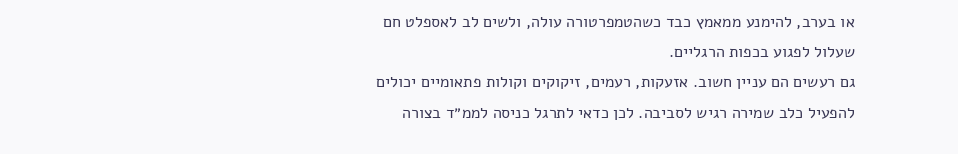או בערב, להימנע ממאמץ כבד כשהטמפרטורה עולה, ולשים לב לאספלט חם שעלול לפגוע בכפות הרגליים.
גם רעשים הם עניין חשוב. אזעקות, רעמים, זיקוקים וקולות פתאומיים יכולים להפעיל כלב שמירה רגיש לסביבה. לכן כדאי לתרגל כניסה לממ״ד בצורה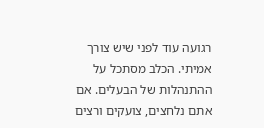רגועה עוד לפני שיש צורך אמיתי. הכלב מסתכל על ההתנהלות של הבעלים. אם אתם נלחצים, צועקים ורצים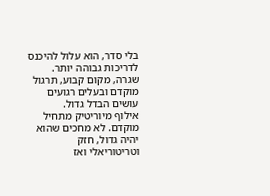בלי סדר, הוא עלול להיכנס לדריכות גבוהה יותר. שגרה, מקום קבוע, תרגול מוקדם ובעלים רגועים עושים הבדל גדול.
אילוף מיוריטיק מתחיל מוקדם. לא מחכים שהוא יהיה גדול, חזק וטריטוריאלי ואז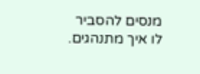מנסים להסביר לו איך מתנהגים.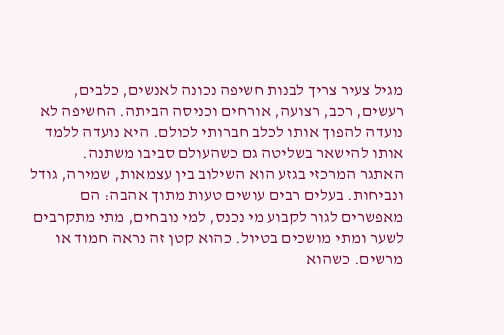מגיל צעיר צריך לבנות חשיפה נכונה לאנשים, כלבים, רעשים, רכב, רצועה, אורחים וכניסה הביתה. החשיפה לא נועדה להפוך אותו לכלב חברותי לכולם. היא נועדה ללמד אותו להישאר בשליטה גם כשהעולם סביבו משתנה.
האתגר המרכזי בגזע הוא השילוב בין עצמאות, שמירה, גודל ונביחות. בעלים רבים עושים טעות מתוך אהבה: הם מאפשרים לגור לקבוע מי נכנס, למי נובחים, מתי מתקרבים לשער ומתי מושכים בטיול. כהוא קטן זה נראה חמוד או מרשים. כשהוא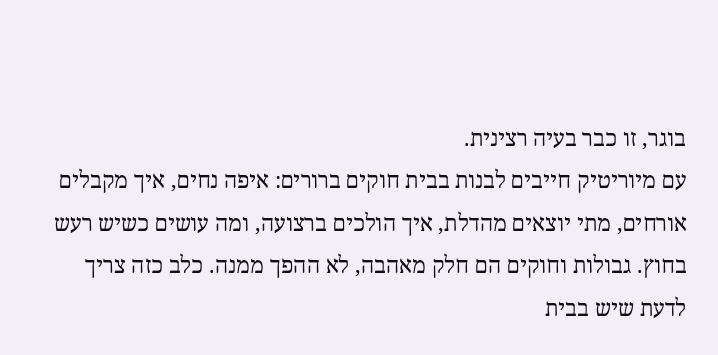בוגר, זו כבר בעיה רצינית.
עם מיוריטיק חייבים לבנות בבית חוקים ברורים: איפה נחים, איך מקבלים אורחים, מתי יוצאים מהדלת, איך הולכים ברצועה, ומה עושים כשיש רעש בחוץ. גבולות וחוקים הם חלק מאהבה, לא ההפך ממנה. כלב כזה צריך לדעת שיש בבית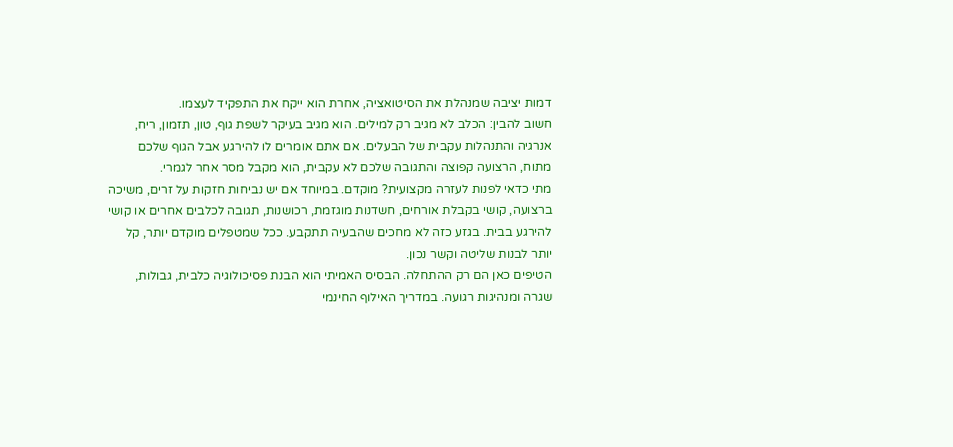דמות יציבה שמנהלת את הסיטואציה, אחרת הוא ייקח את התפקיד לעצמו.
חשוב להבין: הכלב לא מגיב רק למילים. הוא מגיב בעיקר לשפת גוף, טון, תזמון, ריח, אנרגיה והתנהלות עקבית של הבעלים. אם אתם אומרים לו להירגע אבל הגוף שלכם מתוח, הרצועה קפוצה והתגובה שלכם לא עקבית, הוא מקבל מסר אחר לגמרי.
מתי כדאי לפנות לעזרה מקצועית? מוקדם. במיוחד אם יש נביחות חזקות על זרים, משיכה ברצועה, קושי בקבלת אורחים, חשדנות מוגזמת, רכושנות, תגובה לכלבים אחרים או קושי להירגע בבית. בגזע כזה לא מחכים שהבעיה תתקבע. ככל שמטפלים מוקדם יותר, קל יותר לבנות שליטה וקשר נכון.
הטיפים כאן הם רק ההתחלה. הבסיס האמיתי הוא הבנת פסיכולוגיה כלבית, גבולות, שגרה ומנהיגות רגועה. במדריך האילוף החינמי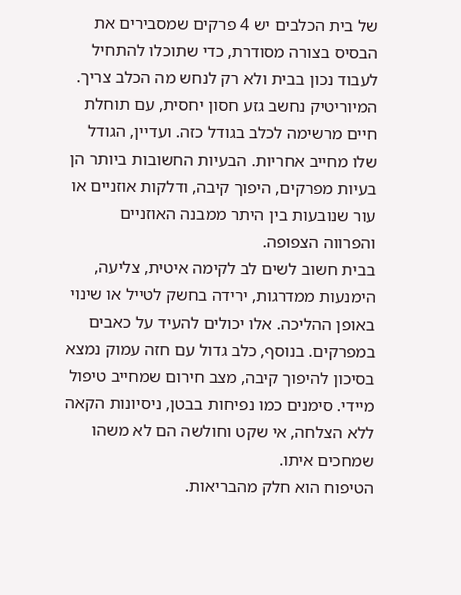של בית הכלבים יש 4 פרקים שמסבירים את הבסיס בצורה מסודרת, כדי שתוכלו להתחיל לעבוד נכון בבית ולא רק לנחש מה הכלב צריך.
המיוריטיק נחשב גזע חסון יחסית, עם תוחלת חיים מרשימה לכלב בגודל כזה. ועדיין, הגודל שלו מחייב אחריות. הבעיות החשובות ביותר הן בעיות מפרקים, היפוך קיבה, ודלקות אוזניים או עור שנובעות בין היתר ממבנה האוזניים והפרווה הצפופה.
בבית חשוב לשים לב לקימה איטית, צליעה, הימנעות ממדרגות, ירידה בחשק לטייל או שינוי באופן ההליכה. אלו יכולים להעיד על כאבים במפרקים. בנוסף, כלב גדול עם חזה עמוק נמצא בסיכון להיפוך קיבה, מצב חירום שמחייב טיפול מיידי. סימנים כמו נפיחות בבטן, ניסיונות הקאה ללא הצלחה, אי שקט וחולשה הם לא משהו שמחכים איתו.
הטיפוח הוא חלק מהבריאות.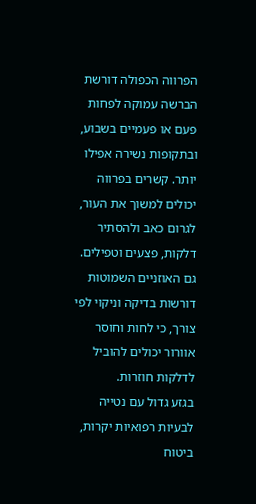הפרווה הכפולה דורשת הברשה עמוקה לפחות פעם או פעמיים בשבוע, ובתקופות נשירה אפילו יותר. קשרים בפרווה יכולים למשוך את העור, לגרום כאב ולהסתיר דלקות, פצעים וטפילים. גם האוזניים השמוטות דורשות בדיקה וניקוי לפי צורך, כי לחות וחוסר אוורור יכולים להוביל לדלקות חוזרות.
בגזע גדול עם נטייה לבעיות רפואיות יקרות, ביטוח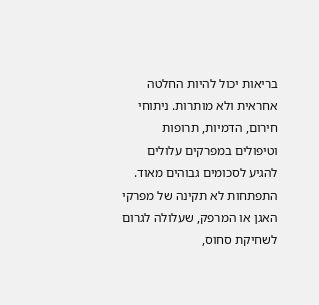בריאות יכול להיות החלטה אחראית ולא מותרות. ניתוחי חירום, הדמיות, תרופות וטיפולים במפרקים עלולים להגיע לסכומים גבוהים מאוד.
התפתחות לא תקינה של מפרקי האגן או המרפק, שעלולה לגרום לשחיקת סחוס,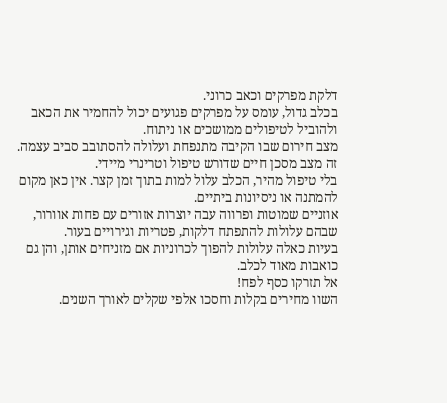דלקת מפרקים וכאב כרוני.
בכלב גדול, עומס על מפרקים פגועים יכול להחמיר את הכאב ולהוביל לטיפולים ממושכים או ניתוח.
מצב חירום שבו הקיבה מתנפחת ועלולה להסתובב סביב עצמה. זה מצב מסכן חיים שדורש טיפול וטרינרי מיידי.
בלי טיפול מהיר, הכלב עלול למות בתוך זמן קצר. אין כאן מקום להמתנה או ניסיונות ביתיים.
אוזניים שמוטות ופרווה עבה יוצרות אזורים עם פחות אוורור, שבהם עלולות להתפתח דלקות, פטריות וגירויים בעור.
בעיות כאלה עלולות להפוך לכרוניות אם מזניחים אותן, והן גם כואבות מאוד לכלב.
אל תזרקו כסף לפח!
השוו מחירים בקלות וחסכו אלפי שקלים לאורך השנים.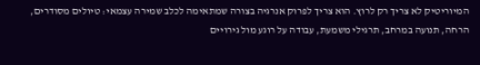המיוריטיק לא צריך רק לרוץ. הוא צריך לפרוק אנרגיה בצורה שמתאימה לכלב שמירה עצמאי: טיולים מסודרים, הרחה, תנועה במרחב, תרגילי משמעת, עבודה על רוגע מול גירויים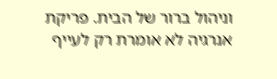וניהול ברור של הבית. פריקת אנרגיה לא אומרת רק לעייף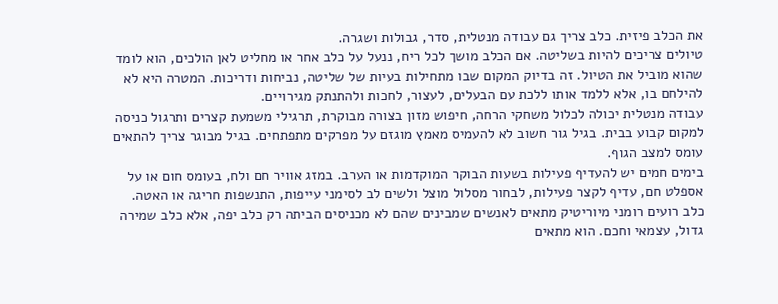את הכלב פיזית. כלב צריך גם עבודה מנטלית, סדר, גבולות ושגרה.
טיולים צריכים להיות בשליטה. אם הכלב מושך לכל ריח, ננעל על כלב אחר או מחליט לאן הולכים, הוא לומד שהוא מוביל את הטיול. זה בדיוק המקום שבו מתחילות בעיות של שליטה, נביחות ודריכות. המטרה היא לא להילחם בו, אלא ללמד אותו ללכת עם הבעלים, לעצור, לחכות ולהתנתק מגירויים.
עבודה מנטלית יכולה לכלול משחקי הרחה, חיפוש מזון בצורה מבוקרת, תרגילי משמעת קצרים ותרגול כניסה למקום קבוע בבית. בגיל גור חשוב לא להעמיס מאמץ מוגזם על מפרקים מתפתחים. בגיל מבוגר צריך להתאים עומס למצב הגוף.
בימים חמים יש להעדיף פעילות בשעות הבוקר המוקדמות או הערב. במזג אוויר חם ולח, בעומס חום או על אספלט חם, עדיף לקצר פעילות, לבחור מסלול מוצל ולשים לב לסימני עייפות, התנשפות חריגה או האטה.
כלב רועים רומני מיוריטיק מתאים לאנשים שמבינים שהם לא מכניסים הביתה רק כלב יפה, אלא כלב שמירה גדול, עצמאי וחכם. הוא מתאים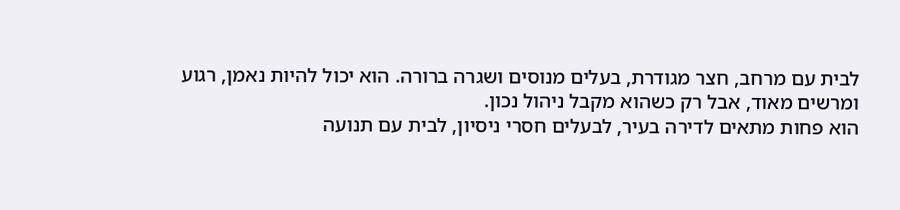לבית עם מרחב, חצר מגודרת, בעלים מנוסים ושגרה ברורה. הוא יכול להיות נאמן, רגוע ומרשים מאוד, אבל רק כשהוא מקבל ניהול נכון.
הוא פחות מתאים לדירה בעיר, לבעלים חסרי ניסיון, לבית עם תנועה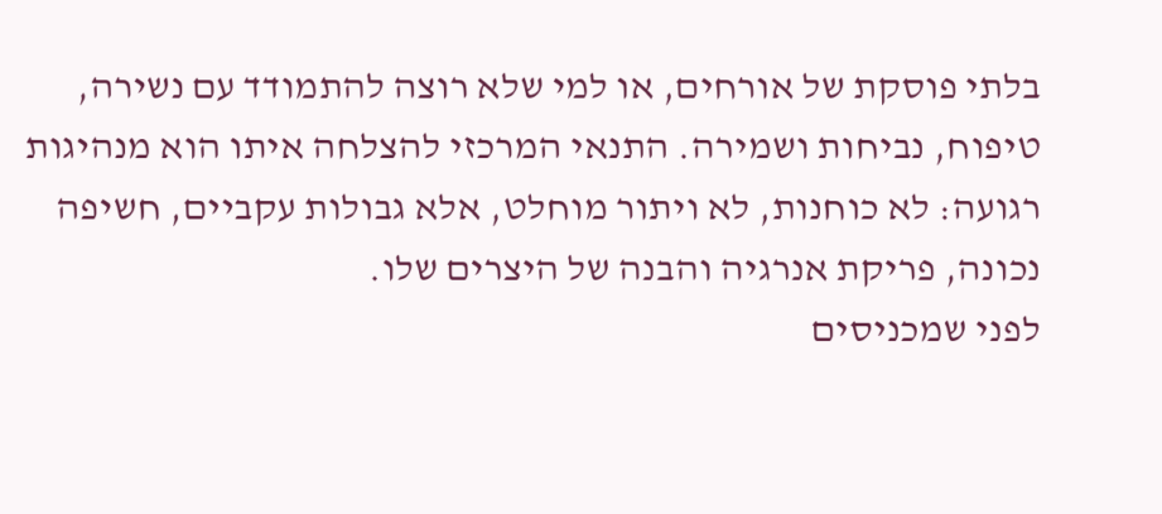בלתי פוסקת של אורחים, או למי שלא רוצה להתמודד עם נשירה, טיפוח, נביחות ושמירה. התנאי המרכזי להצלחה איתו הוא מנהיגות רגועה: לא כוחנות, לא ויתור מוחלט, אלא גבולות עקביים, חשיפה נכונה, פריקת אנרגיה והבנה של היצרים שלו.
לפני שמכניסים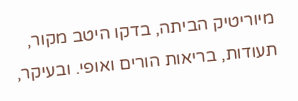מיוריטיק הביתה, בדקו היטב מקור, תעודות, בריאות הורים ואופי. ובעיקר,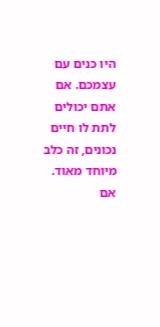היו כנים עם עצמכם. אם אתם יכולים לתת לו חיים נכונים, זה כלב מיוחד מאוד. אם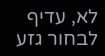לא, עדיף לבחור גזע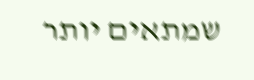שמתאים יותר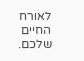לאורח החיים שלכם.